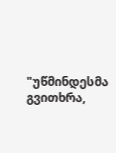"უწმინდესმა გვითხრა,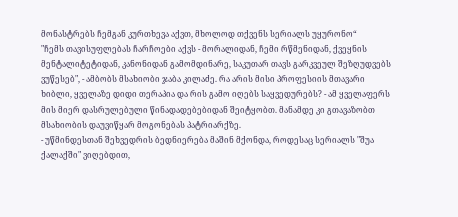მონასტრებს ჩემგან კურთხევა აქვთ, მხოლოდ თქვენს სერიალს უყურონო“
"ჩემს თავისუფლებას ჩარჩოები აქვს - მორალიდან, ჩემი რწმენიდან, ქვეყნის მენტალიტეტიდან, კანონიდან გამომდინარე, საკუთარ თავს გარკვეულ შეზღუდვებს ვუწესებ", - ამბობს მსახიობი ჯაბა კილაძე. რა არის მისი პროფესიის მთავარი ხიბლი, ყველაზე დიდი თერაპია და რის გამო იღებს საყვედურებს? - ამ ყველაფერს მის მიერ დასრულებული წინადადებებიდან შეიტყობთ. მანამდე კი გთავაზობთ მსახიობის დაუვიწყარ მოგონებას პატრიარქზე.
- უწმინდესთან შეხვედრის ბედნიერება მაშინ მქონდა, როდესაც სერიალს "შუა ქალაქში" ვიღებდით,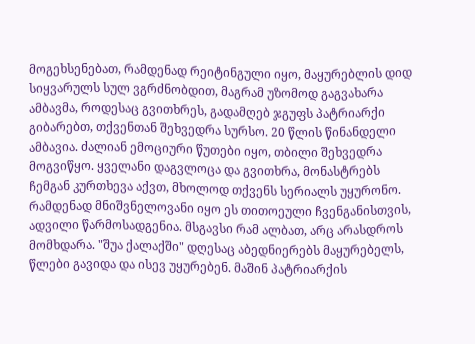მოგეხსენებათ, რამდენად რეიტინგული იყო, მაყურებლის დიდ სიყვარულს სულ ვგრძნობდით, მაგრამ უზომოდ გაგვახარა ამბავმა, როდესაც გვითხრეს, გადამღებ ჯგუფს პატრიარქი გიბარებთ, თქვენთან შეხვედრა სურსო. 20 წლის წინანდელი ამბავია. ძალიან ემოციური წუთები იყო, თბილი შეხვედრა მოგვიწყო. ყველანი დაგვლოცა და გვითხრა, მონასტრებს ჩემგან კურთხევა აქვთ, მხოლოდ თქვენს სერიალს უყურონო. რამდენად მნიშვნელოვანი იყო ეს თითოეული ჩვენგანისთვის, ადვილი წარმოსადგენია. მსგავსი რამ ალბათ, არც არასდროს მომხდარა. "შუა ქალაქში" დღესაც აბედნიერებს მაყურებელს, წლები გავიდა და ისევ უყურებენ. მაშინ პატრიარქის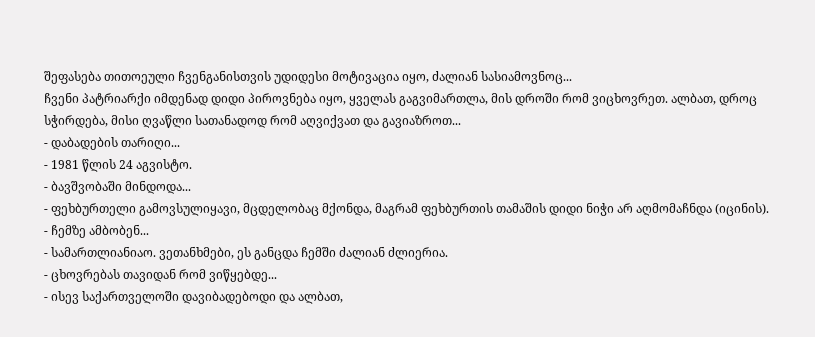შეფასება თითოეული ჩვენგანისთვის უდიდესი მოტივაცია იყო, ძალიან სასიამოვნოც...
ჩვენი პატრიარქი იმდენად დიდი პიროვნება იყო, ყველას გაგვიმართლა, მის დროში რომ ვიცხოვრეთ. ალბათ, დროც სჭირდება, მისი ღვაწლი სათანადოდ რომ აღვიქვათ და გავიაზროთ...
- დაბადების თარიღი...
- 1981 წლის 24 აგვისტო.
- ბავშვობაში მინდოდა...
- ფეხბურთელი გამოვსულიყავი, მცდელობაც მქონდა, მაგრამ ფეხბურთის თამაშის დიდი ნიჭი არ აღმომაჩნდა (იცინის).
- ჩემზე ამბობენ...
- სამართლიანიაო. ვეთანხმები, ეს განცდა ჩემში ძალიან ძლიერია.
- ცხოვრებას თავიდან რომ ვიწყებდე...
- ისევ საქართველოში დავიბადებოდი და ალბათ,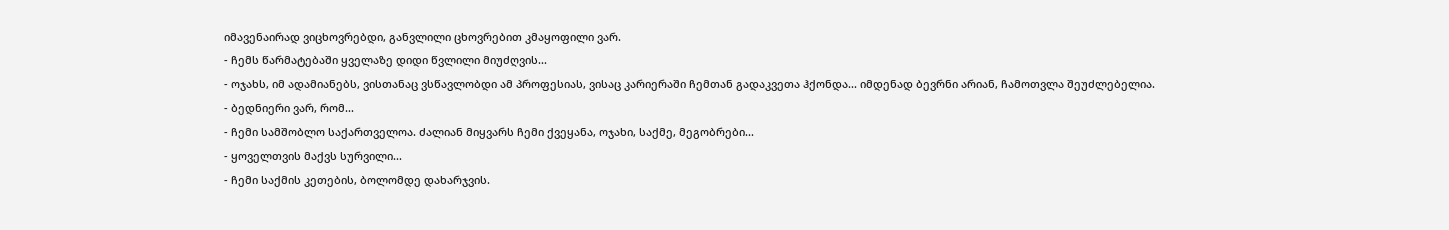იმავენაირად ვიცხოვრებდი, განვლილი ცხოვრებით კმაყოფილი ვარ.
- ჩემს წარმატებაში ყველაზე დიდი წვლილი მიუძღვის...
- ოჯახს, იმ ადამიანებს, ვისთანაც ვსწავლობდი ამ პროფესიას, ვისაც კარიერაში ჩემთან გადაკვეთა ჰქონდა... იმდენად ბევრნი არიან, ჩამოთვლა შეუძლებელია.
- ბედნიერი ვარ, რომ...
- ჩემი სამშობლო საქართველოა. ძალიან მიყვარს ჩემი ქვეყანა, ოჯახი, საქმე, მეგობრები...
- ყოველთვის მაქვს სურვილი...
- ჩემი საქმის კეთების, ბოლომდე დახარჯვის.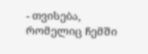- თვისება, რომელიც ჩემში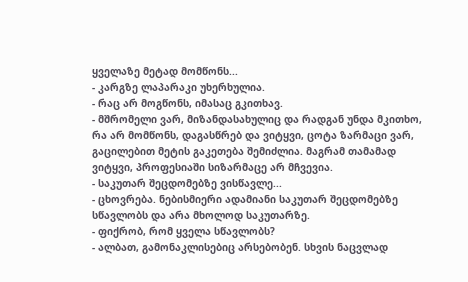ყველაზე მეტად მომწონს...
- კარგზე ლაპარაკი უხერხულია.
- რაც არ მოგწონს, იმასაც გკითხავ.
- მშრომელი ვარ, მიზანდასახულიც და რადგან უნდა მკითხო, რა არ მომწონს, დაგასწრებ და ვიტყვი, ცოტა ზარმაცი ვარ, გაცილებით მეტის გაკეთება შემიძლია. მაგრამ თამამად ვიტყვი, პროფესიაში სიზარმაცე არ მჩვევია.
- საკუთარ შეცდომებზე ვისწავლე...
- ცხოვრება. ნებისმიერი ადამიანი საკუთარ შეცდომებზე სწავლობს და არა მხოლოდ საკუთარზე.
- ფიქრობ, რომ ყველა სწავლობს?
- ალბათ, გამონაკლისებიც არსებობენ. სხვის ნაცვლად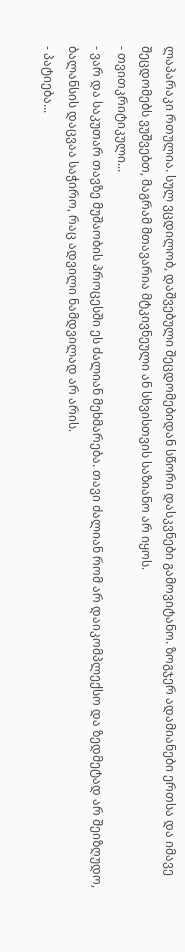ლაპარაკი რთულია. სულ ვცდილობ, დაშვებული შეცდომებიდან სწორი დასკვნები გამოვიტანო. ზოგჯერ ადამიანები ერთსა და იმავე შეცდომებს ვუშვებთ, მაგრამ მთავარია მტკივნეული ან სხვისთვის საზიანო არ იყოს.
- თვითკრიტიკული...
- ვარ და საკუთარ თავზე მუშაობის პროცესში ეს ძალიან მეხმარება. თავი ძალიან რომ არ დაიკომპლექსო და ზედმეტად არ შეიზღუდო, ბალანსის დაცვაა საჭირო, რაც ადვილი ნამდვილად არ არის.
- პატიება...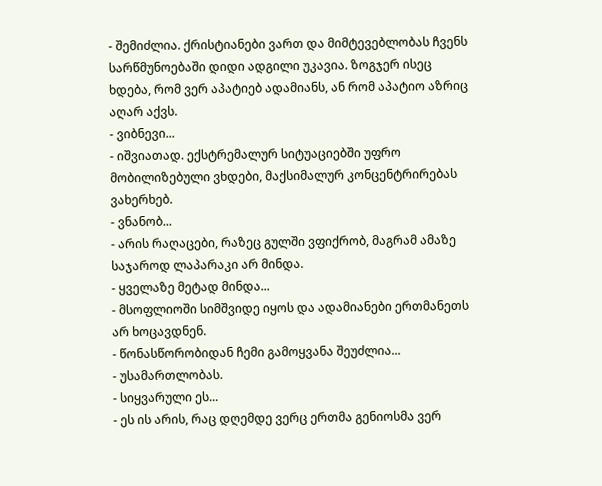- შემიძლია. ქრისტიანები ვართ და მიმტევებლობას ჩვენს სარწმუნოებაში დიდი ადგილი უკავია. ზოგჯერ ისეც ხდება, რომ ვერ აპატიებ ადამიანს, ან რომ აპატიო აზრიც აღარ აქვს.
- ვიბნევი...
- იშვიათად. ექსტრემალურ სიტუაციებში უფრო მობილიზებული ვხდები, მაქსიმალურ კონცენტრირებას ვახერხებ.
- ვნანობ...
- არის რაღაცები, რაზეც გულში ვფიქრობ, მაგრამ ამაზე საჯაროდ ლაპარაკი არ მინდა.
- ყველაზე მეტად მინდა...
- მსოფლიოში სიმშვიდე იყოს და ადამიანები ერთმანეთს არ ხოცავდნენ.
- წონასწორობიდან ჩემი გამოყვანა შეუძლია...
- უსამართლობას.
- სიყვარული ეს...
- ეს ის არის, რაც დღემდე ვერც ერთმა გენიოსმა ვერ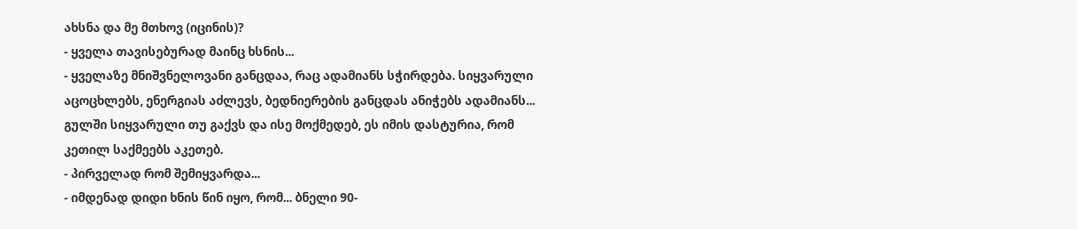ახსნა და მე მთხოვ (იცინის)?
- ყველა თავისებურად მაინც ხსნის...
- ყველაზე მნიშვნელოვანი განცდაა, რაც ადამიანს სჭირდება. სიყვარული აცოცხლებს, ენერგიას აძლევს, ბედნიერების განცდას ანიჭებს ადამიანს... გულში სიყვარული თუ გაქვს და ისე მოქმედებ, ეს იმის დასტურია, რომ კეთილ საქმეებს აკეთებ.
- პირველად რომ შემიყვარდა...
- იმდენად დიდი ხნის წინ იყო, რომ... ბნელი 90-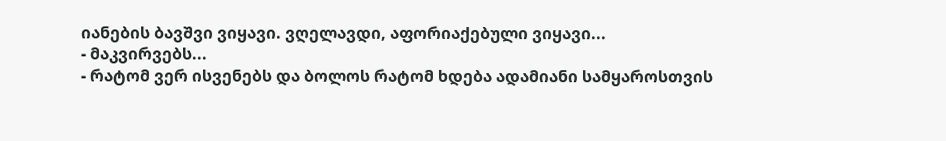იანების ბავშვი ვიყავი. ვღელავდი, აფორიაქებული ვიყავი...
- მაკვირვებს...
- რატომ ვერ ისვენებს და ბოლოს რატომ ხდება ადამიანი სამყაროსთვის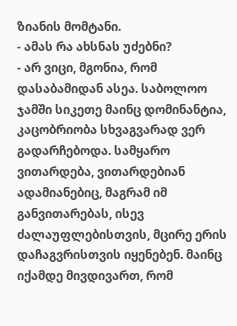ზიანის მომტანი.
- ამას რა ახსნას უძებნი?
- არ ვიცი, მგონია, რომ დასაბამიდან ასეა. საბოლოო ჯამში სიკეთე მაინც დომინანტია, კაცობრიობა სხვაგვარად ვერ გადარჩებოდა. სამყარო ვითარდება, ვითარდებიან ადამიანებიც, მაგრამ იმ განვითარებას, ისევ ძალაუფლებისთვის, მცირე ერის დაჩაგვრისთვის იყენებენ. მაინც იქამდე მივდივართ, რომ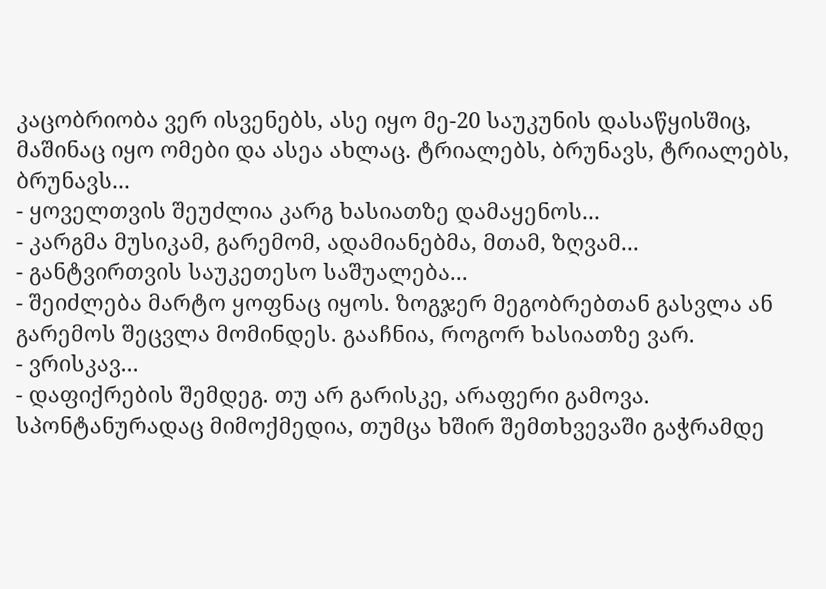კაცობრიობა ვერ ისვენებს, ასე იყო მე-20 საუკუნის დასაწყისშიც, მაშინაც იყო ომები და ასეა ახლაც. ტრიალებს, ბრუნავს, ტრიალებს, ბრუნავს...
- ყოველთვის შეუძლია კარგ ხასიათზე დამაყენოს...
- კარგმა მუსიკამ, გარემომ, ადამიანებმა, მთამ, ზღვამ...
- განტვირთვის საუკეთესო საშუალება...
- შეიძლება მარტო ყოფნაც იყოს. ზოგჯერ მეგობრებთან გასვლა ან გარემოს შეცვლა მომინდეს. გააჩნია, როგორ ხასიათზე ვარ.
- ვრისკავ...
- დაფიქრების შემდეგ. თუ არ გარისკე, არაფერი გამოვა. სპონტანურადაც მიმოქმედია, თუმცა ხშირ შემთხვევაში გაჭრამდე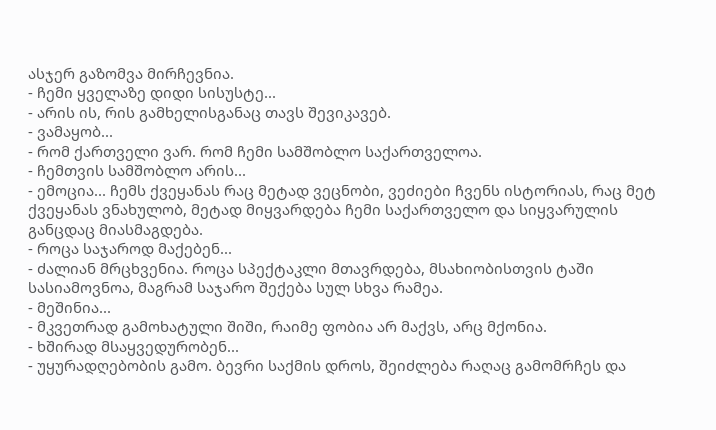ასჯერ გაზომვა მირჩევნია.
- ჩემი ყველაზე დიდი სისუსტე...
- არის ის, რის გამხელისგანაც თავს შევიკავებ.
- ვამაყობ...
- რომ ქართველი ვარ. რომ ჩემი სამშობლო საქართველოა.
- ჩემთვის სამშობლო არის...
- ემოცია... ჩემს ქვეყანას რაც მეტად ვეცნობი, ვეძიები ჩვენს ისტორიას, რაც მეტ ქვეყანას ვნახულობ, მეტად მიყვარდება ჩემი საქართველო და სიყვარულის განცდაც მიასმაგდება.
- როცა საჯაროდ მაქებენ...
- ძალიან მრცხვენია. როცა სპექტაკლი მთავრდება, მსახიობისთვის ტაში სასიამოვნოა, მაგრამ საჯარო შექება სულ სხვა რამეა.
- მეშინია...
- მკვეთრად გამოხატული შიში, რაიმე ფობია არ მაქვს, არც მქონია.
- ხშირად მსაყვედურობენ...
- უყურადღებობის გამო. ბევრი საქმის დროს, შეიძლება რაღაც გამომრჩეს და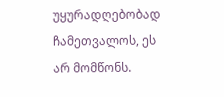უყურადღებობად ჩამეთვალოს, ეს არ მომწონს.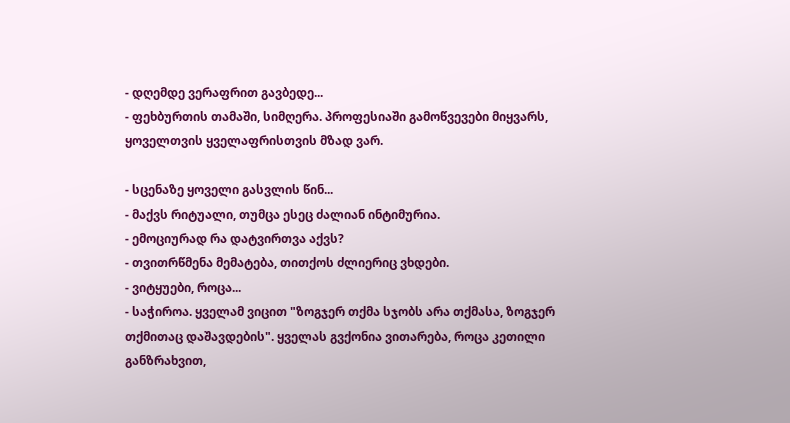- დღემდე ვერაფრით გავბედე...
- ფეხბურთის თამაში, სიმღერა. პროფესიაში გამოწვევები მიყვარს, ყოველთვის ყველაფრისთვის მზად ვარ.

- სცენაზე ყოველი გასვლის წინ...
- მაქვს რიტუალი, თუმცა ესეც ძალიან ინტიმურია.
- ემოციურად რა დატვირთვა აქვს?
- თვითრწმენა მემატება, თითქოს ძლიერიც ვხდები.
- ვიტყუები, როცა...
- საჭიროა. ყველამ ვიცით "ზოგჯერ თქმა სჯობს არა თქმასა, ზოგჯერ თქმითაც დაშავდების". ყველას გვქონია ვითარება, როცა კეთილი განზრახვით,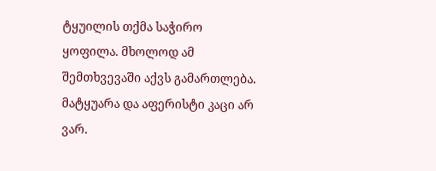ტყუილის თქმა საჭირო ყოფილა. მხოლოდ ამ შემთხვევაში აქვს გამართლება. მატყუარა და აფერისტი კაცი არ ვარ.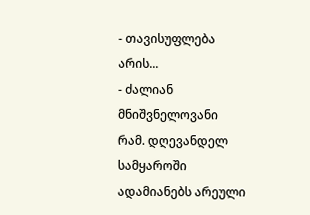- თავისუფლება არის...
- ძალიან მნიშვნელოვანი რამ. დღევანდელ სამყაროში ადამიანებს არეული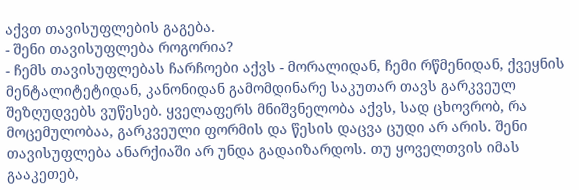აქვთ თავისუფლების გაგება.
- შენი თავისუფლება როგორია?
- ჩემს თავისუფლებას ჩარჩოები აქვს - მორალიდან, ჩემი რწმენიდან, ქვეყნის მენტალიტეტიდან, კანონიდან გამომდინარე საკუთარ თავს გარკვეულ შეზღუდვებს ვუწესებ. ყველაფერს მნიშვნელობა აქვს, სად ცხოვრობ, რა მოცემულობაა, გარკვეული ფორმის და წესის დაცვა ცუდი არ არის. შენი თავისუფლება ანარქიაში არ უნდა გადაიზარდოს. თუ ყოველთვის იმას გააკეთებ,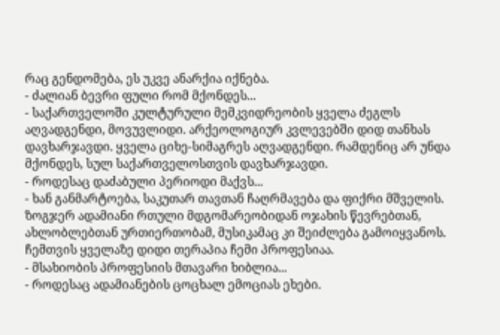რაც გენდომება, ეს უკვე ანარქია იქნება.
- ძალიან ბევრი ფული რომ მქონდეს...
- საქართველოში კულტურული მემკვიდრეობის ყველა ძეგლს აღვადგენდი, მოვუვლიდი. არქეოლოგიურ კვლევებში დიდ თანხას დავხარჯავდი. ყველა ციხე-სიმაგრეს აღვადგენდი. რამდენიც არ უნდა მქონდეს, სულ საქართველოსთვის დავხარჯავდი.
- როდესაც დაძაბული პერიოდი მაქვს...
- ხან განმარტოება, საკუთარ თავთან ჩაღრმავება და ფიქრი მშველის. ზოგჯერ ადამიანი რთული მდგომარეობიდან ოჯახის წევრებთან, ახლობლებთან ურთიერთობამ, მუსიკამაც კი შეიძლება გამოიყვანოს. ჩემთვის ყველაზე დიდი თერაპია ჩემი პროფესიაა.
- მსახიობის პროფესიის მთავარი ხიბლია...
- როდესაც ადამიანების ცოცხალ ემოციას ეხები.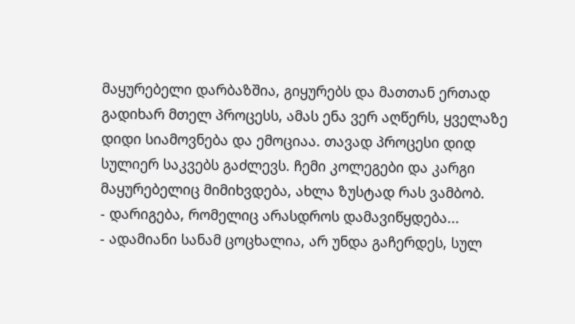მაყურებელი დარბაზშია, გიყურებს და მათთან ერთად გადიხარ მთელ პროცესს, ამას ენა ვერ აღწერს, ყველაზე დიდი სიამოვნება და ემოციაა. თავად პროცესი დიდ სულიერ საკვებს გაძლევს. ჩემი კოლეგები და კარგი მაყურებელიც მიმიხვდება, ახლა ზუსტად რას ვამბობ.
- დარიგება, რომელიც არასდროს დამავიწყდება...
- ადამიანი სანამ ცოცხალია, არ უნდა გაჩერდეს, სულ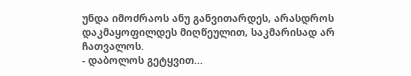უნდა იმოძრაოს ანუ განვითარდეს, არასდროს დაკმაყოფილდეს მიღწეულით, საკმარისად არ ჩათვალოს.
- დაბოლოს გეტყვით...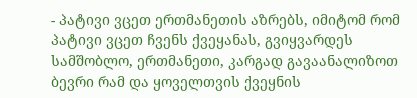- პატივი ვცეთ ერთმანეთის აზრებს, იმიტომ რომ პატივი ვცეთ ჩვენს ქვეყანას, გვიყვარდეს სამშობლო, ერთმანეთი, კარგად გავაანალიზოთ ბევრი რამ და ყოველთვის ქვეყნის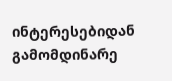ინტერესებიდან გამომდინარე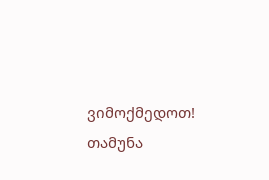ვიმოქმედოთ!
თამუნა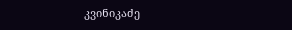კვინიკაძე